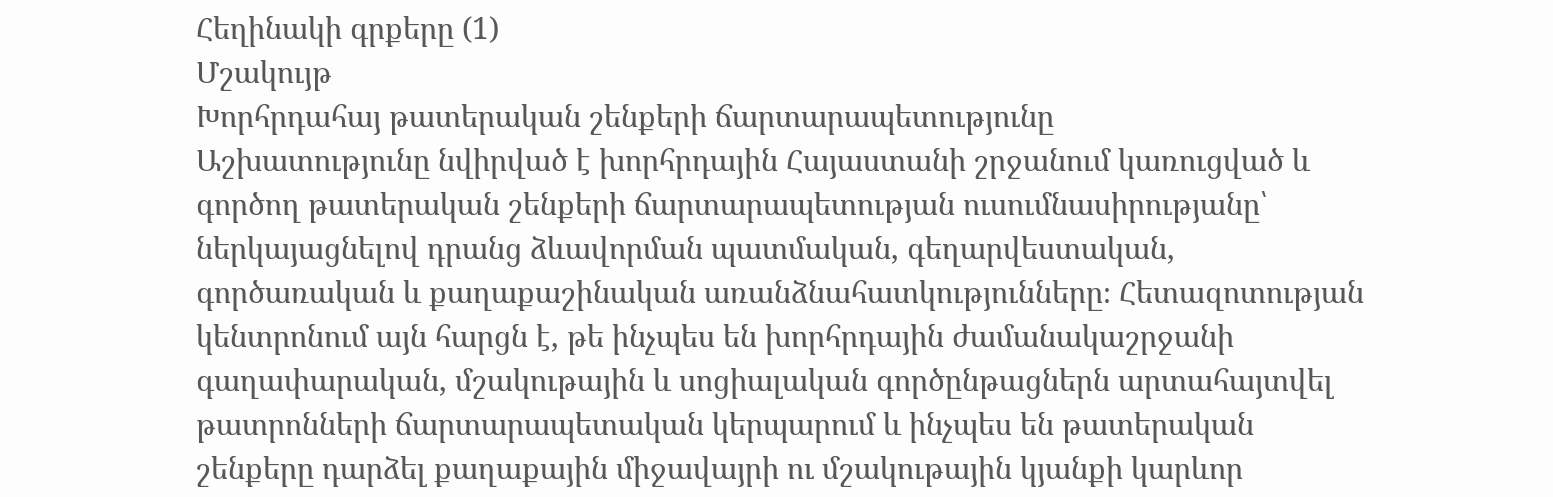Հեղինակի գրքերը (1)
Մշակույթ
Խորհրդահայ թատերական շենքերի ճարտարապետությունը
Աշխատությունը նվիրված է խորհրդային Հայաստանի շրջանում կառուցված և գործող թատերական շենքերի ճարտարապետության ուսումնասիրությանը՝ ներկայացնելով դրանց ձևավորման պատմական, գեղարվեստական, գործառական և քաղաքաշինական առանձնահատկությունները։ Հետազոտության կենտրոնում այն հարցն է, թե ինչպես են խորհրդային ժամանակաշրջանի գաղափարական, մշակութային և սոցիալական գործընթացներն արտահայտվել թատրոնների ճարտարապետական կերպարում և ինչպես են թատերական շենքերը դարձել քաղաքային միջավայրի ու մշակութային կյանքի կարևոր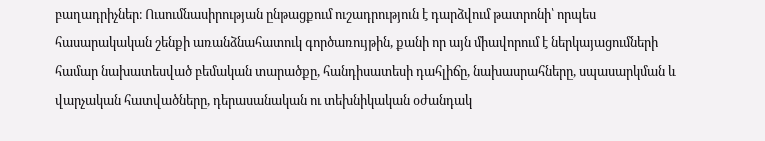բաղադրիչներ։ Ուսումնասիրության ընթացքում ուշադրություն է դարձվում թատրոնի՝ որպես հասարակական շենքի առանձնահատուկ գործառույթին, քանի որ այն միավորում է ներկայացումների համար նախատեսված բեմական տարածքը, հանդիսատեսի դահլիճը, նախասրահները, սպասարկման և վարչական հատվածները, դերասանական ու տեխնիկական օժանդակ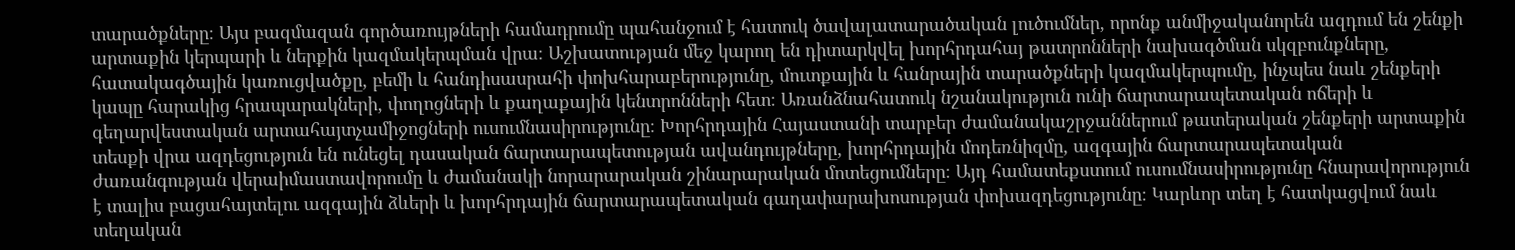տարածքները։ Այս բազմազան գործառույթների համադրումը պահանջում է հատուկ ծավալատարածական լուծումներ, որոնք անմիջականորեն ազդում են շենքի արտաքին կերպարի և ներքին կազմակերպման վրա։ Աշխատության մեջ կարող են դիտարկվել խորհրդահայ թատրոնների նախագծման սկզբունքները, հատակագծային կառուցվածքը, բեմի և հանդիսասրահի փոխհարաբերությունը, մուտքային և հանրային տարածքների կազմակերպումը, ինչպես նաև շենքերի կապը հարակից հրապարակների, փողոցների և քաղաքային կենտրոնների հետ։ Առանձնահատուկ նշանակություն ունի ճարտարապետական ոճերի և գեղարվեստական արտահայտչամիջոցների ուսումնասիրությունը։ Խորհրդային Հայաստանի տարբեր ժամանակաշրջաններում թատերական շենքերի արտաքին տեսքի վրա ազդեցություն են ունեցել դասական ճարտարապետության ավանդույթները, խորհրդային մոդեռնիզմը, ազգային ճարտարապետական ժառանգության վերաիմաստավորումը և ժամանակի նորարարական շինարարական մոտեցումները։ Այդ համատեքստում ուսումնասիրությունը հնարավորություն է տալիս բացահայտելու ազգային ձևերի և խորհրդային ճարտարապետական գաղափարախոսության փոխազդեցությունը։ Կարևոր տեղ է հատկացվում նաև տեղական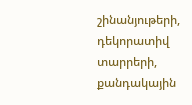շինանյութերի, դեկորատիվ տարրերի, քանդակային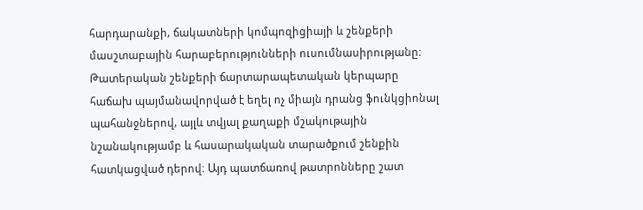հարդարանքի, ճակատների կոմպոզիցիայի և շենքերի մասշտաբային հարաբերությունների ուսումնասիրությանը։ Թատերական շենքերի ճարտարապետական կերպարը հաճախ պայմանավորված է եղել ոչ միայն դրանց ֆունկցիոնալ պահանջներով, այլև տվյալ քաղաքի մշակութային նշանակությամբ և հասարակական տարածքում շենքին հատկացված դերով։ Այդ պատճառով թատրոնները շատ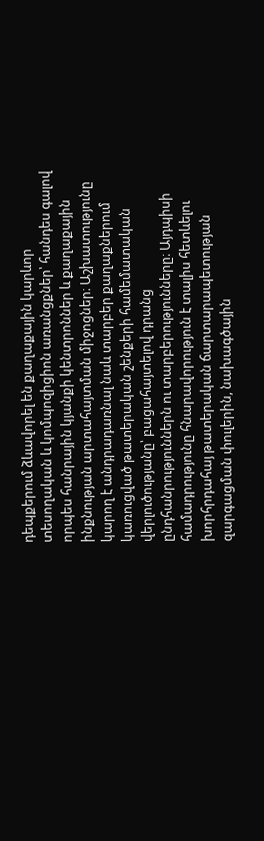դեպքերում ձևավորել են քաղաքային կարևոր տեսողական և կոմպոզիցիոն առանցքներ՝ հանդես գալով որպես հանրային կյանքի կենտրոններ և քաղաքային ինքնության արտահայտման միջոցներ։ Աշխատությունը կարող է անդրադառնալ նաև տարբեր քաղաքներում կառուցված թատերական շենքերի համեմատական վերլուծությանը՝ բացահայտելով դրանց ընդհանրություններն ու տարբերությունները։ Այդպիսի համադրությունը հնարավորություն է տալիս հետևելու խորհրդահայ թատերական ճարտարապետության զարգացման փուլերին, նախագծային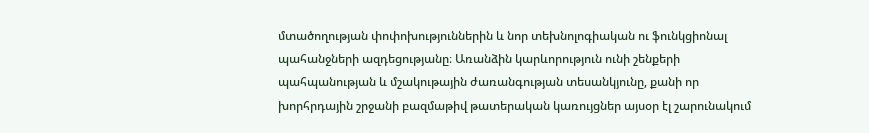մտածողության փոփոխություններին և նոր տեխնոլոգիական ու ֆունկցիոնալ պահանջների ազդեցությանը։ Առանձին կարևորություն ունի շենքերի պահպանության և մշակութային ժառանգության տեսանկյունը, քանի որ խորհրդային շրջանի բազմաթիվ թատերական կառույցներ այսօր էլ շարունակում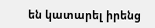են կատարել իրենց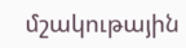մշակութային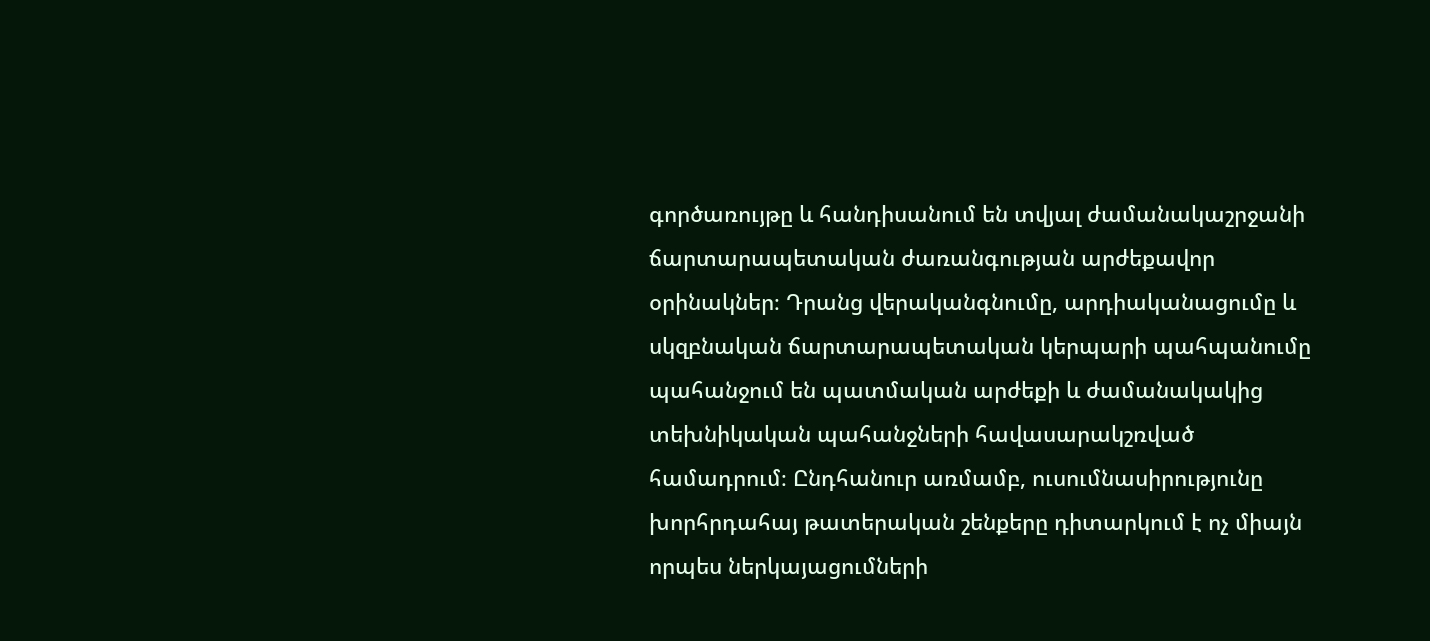գործառույթը և հանդիսանում են տվյալ ժամանակաշրջանի ճարտարապետական ժառանգության արժեքավոր օրինակներ։ Դրանց վերականգնումը, արդիականացումը և սկզբնական ճարտարապետական կերպարի պահպանումը պահանջում են պատմական արժեքի և ժամանակակից տեխնիկական պահանջների հավասարակշռված համադրում։ Ընդհանուր առմամբ, ուսումնասիրությունը խորհրդահայ թատերական շենքերը դիտարկում է ոչ միայն որպես ներկայացումների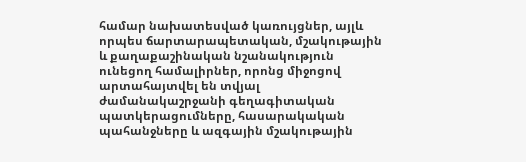համար նախատեսված կառույցներ, այլև որպես ճարտարապետական, մշակութային և քաղաքաշինական նշանակություն ունեցող համալիրներ, որոնց միջոցով արտահայտվել են տվյալ ժամանակաշրջանի գեղագիտական պատկերացումները, հասարակական պահանջները և ազգային մշակութային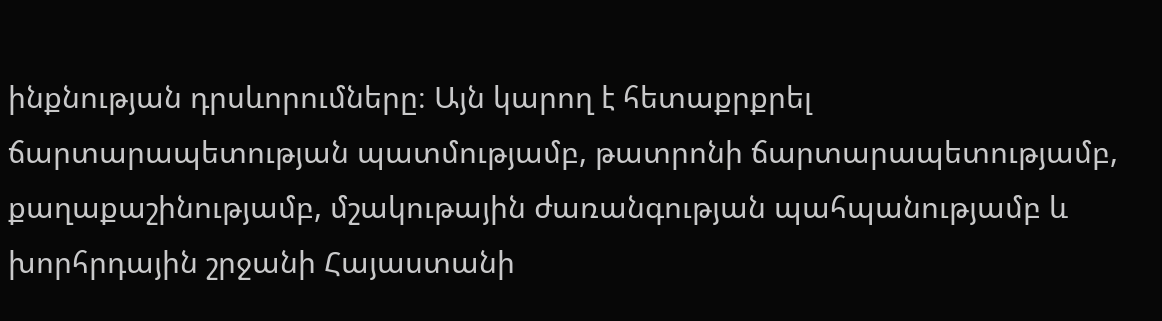ինքնության դրսևորումները։ Այն կարող է հետաքրքրել ճարտարապետության պատմությամբ, թատրոնի ճարտարապետությամբ, քաղաքաշինությամբ, մշակութային ժառանգության պահպանությամբ և խորհրդային շրջանի Հայաստանի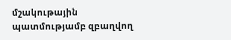մշակութային պատմությամբ զբաղվող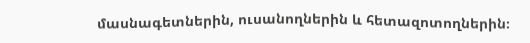մասնագետներին, ուսանողներին և հետազոտողներին։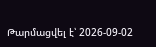Թարմացվել է՝ 2026-09-02